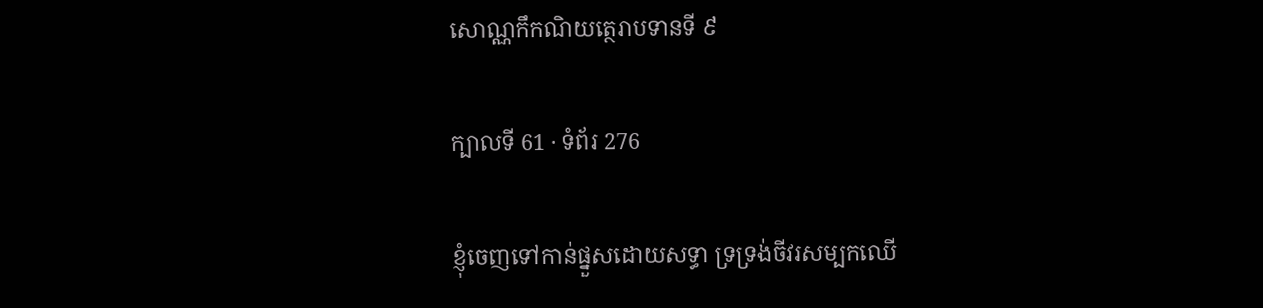សោណ្ណកឹកណិយត្ថេរាបទានទី ៩

ក្បាលទី 61 · ទំព័រ 276

ខ្ញុំចេញទៅកាន់ផ្នួសដោយសទ្ធា ទ្រទ្រង់ចីវរសម្បកឈើ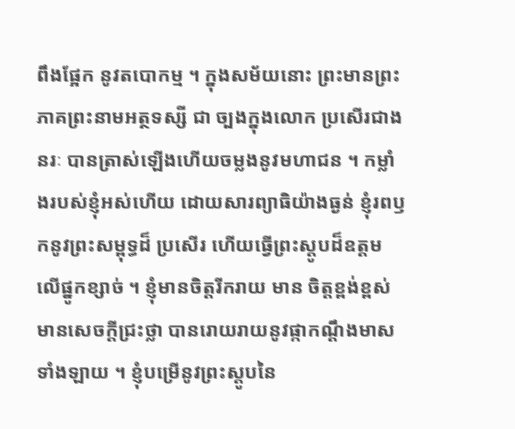ពឹងផ្អែក នូវតបោកម្ម ។ ក្នុងសម័យនោះ ព្រះមានព្រះភាគព្រះនាមអត្ថទស្សី ជា ច្បងក្នុងលោក ប្រសើរជាងនរៈ បានត្រាស់ឡើងហើយចម្លងនូវមហាជន ។ កម្លាំងរបស់ខ្ញុំអស់ហើយ ដោយសារព្យាធិយ៉ាងធ្ងន់ ខ្ញុំរពឫកនូវព្រះសម្ពុទ្ធដ៏ ប្រសើរ ហើយធ្វើព្រះស្តូបដ៏ឧត្តមលើផ្នូកខ្សាច់ ។ ខ្ញុំមានចិត្តរីករាយ មាន ចិត្តខ្ពង់ខ្ពស់ មានសេចក្តីជ្រះថ្លា បានរោយរាយនូវផ្កាកណ្តឹងមាសទាំងឡាយ ។ ខ្ញុំបម្រើនូវព្រះស្តូបនៃ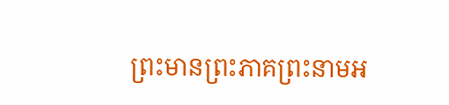ព្រះមានព្រះភាគព្រះនាមអ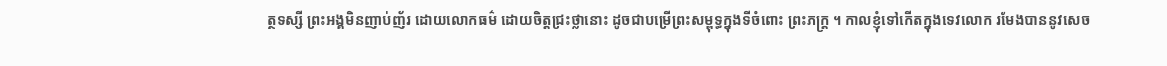ត្ថទស្សី ព្រះអង្គមិនញាប់ញ័រ ដោយលោកធម៌ ដោយចិត្តជ្រះថ្លានោះ ដូចជាបម្រើព្រះសម្ពុទ្ធក្នុងទីចំពោះ ព្រះភក្ត្រ ។ កាលខ្ញុំទៅកើតក្នុងទេវលោក រមែងបាននូវសេច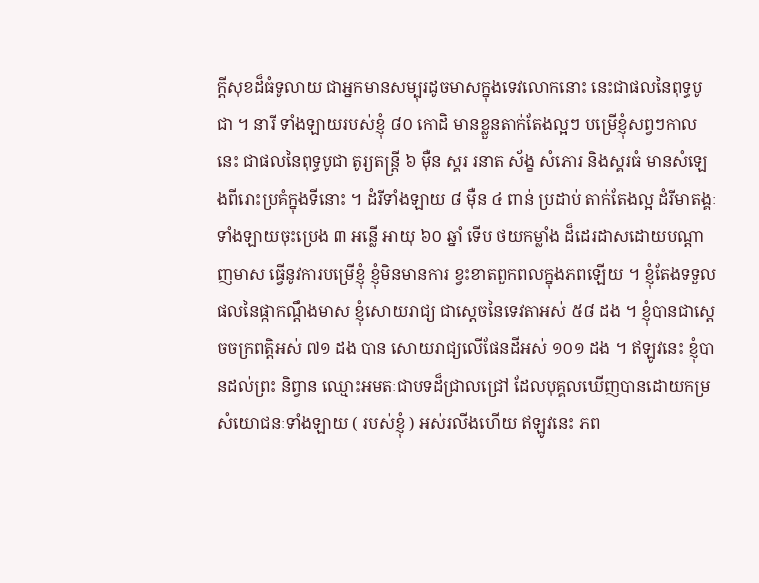ក្តីសុខដ៏ធំទូលាយ ជាអ្នកមានសម្បុរដូចមាសក្នុងទេវលោកនោះ នេះជាផលនៃពុទ្ធបូជា ។ នារី ទាំងឡាយរបស់ខ្ញុំ ៨០ កោដិ មានខ្លួនតាក់តែងល្អៗ បម្រើខ្ញុំសព្វៗកាល នេះ ជាផលនៃពុទ្ធបូជា តូរ្យតន្រ្តី ៦ ម៉ឺន ស្គរ រនាត ស័ង្ខ សំភោរ និងស្គរធំ មានសំឡេងពីរោះប្រគំក្នុងទីនោះ ។ ដំរីទាំងឡាយ ៨ ម៉ឺន ៤ ពាន់ ប្រដាប់ តាក់តែងល្អ ដំរីមាតង្គៈទាំងឡាយចុះប្រេង ៣ អន្លើ អាយុ ៦០ ឆ្នាំ ទើប ថយកម្លាំង ដ៏ដេរដាសដោយបណ្តាញមាស ធ្វើនូវការបម្រើខ្ញុំ ខ្ញុំមិនមានការ ខ្វះខាតពួកពលក្នុងភពឡើយ ។ ខ្ញុំតែងទទួលផលនៃផ្កាកណ្តឹងមាស ខ្ញុំសោយរាជ្យ ជាស្តេចនៃទេវតាអស់ ៥៨ ដង ។ ខ្ញុំបានជាស្តេចចក្រពត្តិអស់ ៧១ ដង បាន សោយរាជ្យលើផែនដីអស់ ១០១ ដង ។ ឥឡូវនេះ ខ្ញុំបានដល់ព្រះ និព្វាន ឈ្មោះអមតៈជាបទដ៏ជ្រាលជ្រៅ ដែលបុគ្គលឃើញបានដោយកម្រ សំយោជនៈទាំងឡាយ ( របស់ខ្ញុំ ) អស់រលីងហើយ ឥឡូវនេះ ភព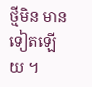ថ្មីមិន មានទៀតឡើយ ។